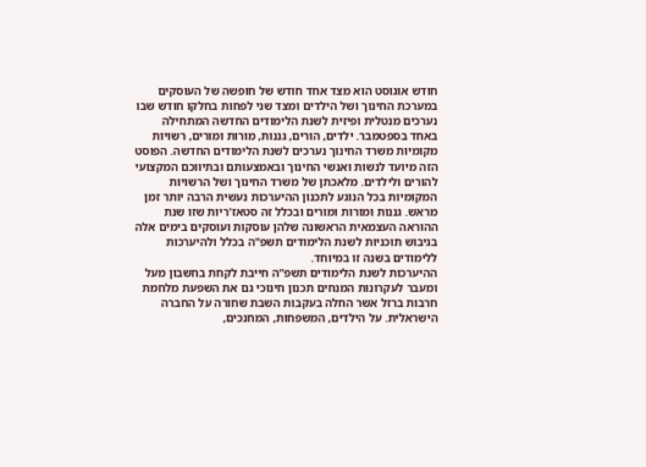חודש אוגוסט הוא מצד אחד חודש של חופשה של העוסקים במערכת החינוך ושל הילדים ומצד שני לפחות בחלקו חודש שבו נערכים מנטלית ופיזית לשנת הלימודים החדשה המתחילה באחד בספטמבר. ילדים, הורים, גננות, מורות ומורים, רשויות מקומיות משרד החינוך נערכים לשנת הלימודים החדשה. הפוסט הזה מיועד לנשות ואנשי החינוך ובאמצעותם ובתיווכם המקצועי להורים ולילדים. מלאכתן של משרד החינוך ושל הרשויות המקומיות בכל הנוגע לתכנון ההיערכות נעשית הרבה יותר זמן מראש. גננות ומורות ומורים ובכלל זה סטאז'ריות שזו שנת ההוראה העצמאית הראשונה שלהן עוסקות ועוסקים בימים אלה בגיבוש תוכניות לשנת הלימודים תשפ"ה בכלל ולהיערכות ללימודים בשנה זו במיוחד.
ההיערכות לשנת הלימודים תשפ"ה חייבת לקחת בחשבון מעל ומעבר לעקרונות המנחים תכנון חינוכי גם את השפעת מלחמת חרבות ברזל אשר החלה בעקבות השבת שחורה על החברה הישראלית. על הילדים, המשפחות, המחנכים,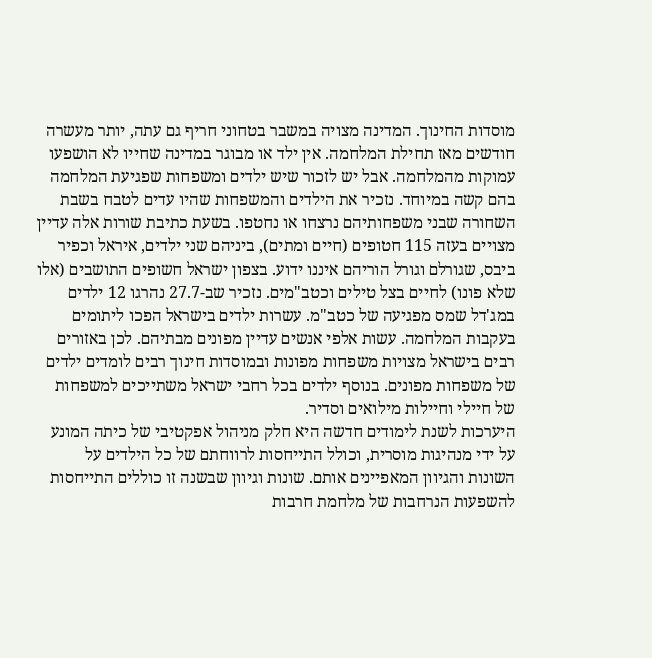מוסדות החינוך. המדינה מצויה במשבר בטחוני חריף גם עתה, יותר מעשרה חודשים מאז תחילת המלחמה. אין ילד או מבוגר במדינה שחייו לא הושפעו עמוקות מהמלחמה. אבל יש לזכור שיש ילדים ומשפחות שפגיעת המלחמה בהם קשה במיוחד. נזכיר את הילדים והמשפחות שהיו עדים לטבח בשבת השחורה שבני משפחותיהם נרצחו או נחטפו. בשעת כתיבת שורות אלה עדיין מצויים בעזה 115 חטופים (חיים ומתים), ביניהם שני ילדים, איראל וכפיר ביבס, שגורלם וגורל הוריהם איננו ידוע. בצפון ישראל חשופים התושבים (אלו שלא פונו) לחיים בצל טילים וכטב"מים. נזכיר שב-27.7 נהרגו 12 ילדים במג'דל שמס מפגיעה של כטב"מ. עשרות ילדים בישראל הפכו ליתומים בעקבות המלחמה. עשות אלפי אנשים עדיין מפונים מבתיהם. לכן באזורים רבים בישראל מצויות משפחות מפונות ובמוסדות חינוך רבים לומדים ילדים של משפחות מפונים. בנוסף ילדים בכל רחבי ישראל משתייכים למשפחות של חיילי וחיילות מילואים וסדיר.
היערכות לשנת לימודים חדשה היא חלק מניהול אפקטיבי של כיתה המונע על ידי מנהיגות מוסרית, וכולל התייחסות לרווחתם של כל הילדים על השונות והגיוון המאפיינים אותם. שונות וגיוון שבשנה זו כוללים התייחסות להשפעות הנרחבות של מלחמת חרבות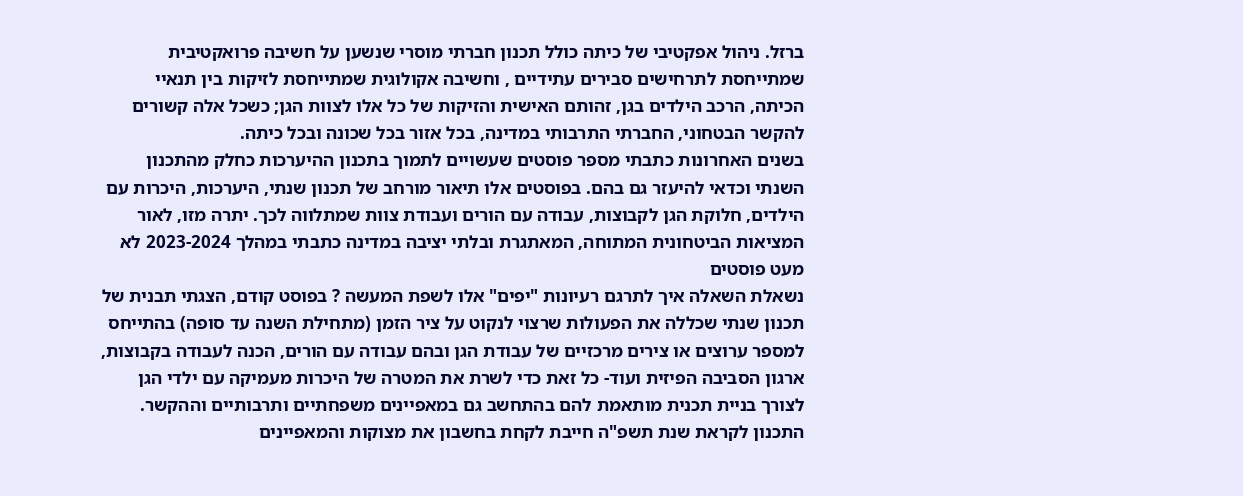ברזל. ניהול אפקטיבי של כיתה כולל תכנון חברתי מוסרי שנשען על חשיבה פרואקטיבית שמתייחסת לתרחישים סבירים עתידיים , וחשיבה אקולוגית שמתייחסת לזיקות בין תנאיי הכיתה, הרכב הילדים בגן, זהותם האישית והזיקות של כל אלו לצוות הגן; כשכל אלה קשורים להקשר הבטחוני, החברתי התרבותי במדינה, בכל אזור בכל שכונה ובכל כיתה.
בשנים האחרונות כתבתי מספר פוסטים שעשויים לתמוך בתכנון ההיערכות כחלק מהתכנון השנתי וכדאי להיעזר גם בהם. בפוסטים אלו תיאור מורחב של תכנון שנתי, היערכות, היכרות עם הילדים, חלוקת הגן לקבוצות, עבודה עם הורים ועבודת צוות שמתלווה לכך. יתרה מזו, לאור המציאות הביטחונית המתוחה, המאתגרת ובלתי יציבה במדינה כתבתי במהלך 2023-2024 לא מעט פוסטים
נשאלת השאלה איך לתרגם רעיונות "יפים" אלו לשפת המעשה ? בפוסט קודם, הצגתי תבנית של תכנון שנתי שכללה את הפעולות שרצוי לנקוט על ציר הזמן (מתחילת השנה עד סופה) בהתייחס למספר ערוצים או צירים מרכזיים של עבודת הגן ובהם עבודה עם הורים, הכנה לעבודה בקבוצות, ארגון הסביבה הפיזית ועוד- כל זאת כדי לשרת את המטרה של היכרות מעמיקה עם ילדי הגן לצורך בניית תכנית מותאמת להם בהתחשב גם במאפיינים משפחתיים ותרבותיים וההקשר. התכנון לקראת שנת תשפ"ה חייבת לקחת בחשבון את מצוקות והמאפיינים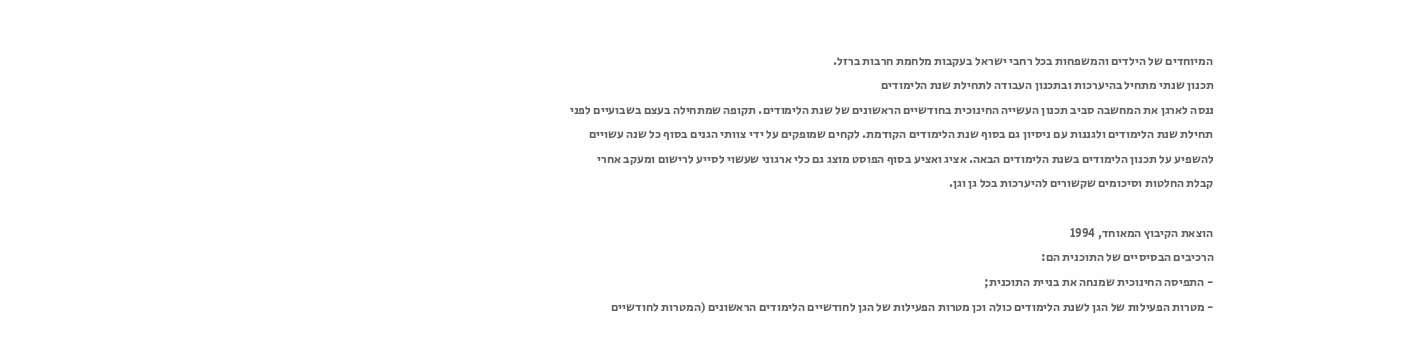המיוחדים של הילדים והמשפחות בכל רחבי ישראל בעקבות מלחמת חרבות ברזל.
תכנון שנתי מתחיל בהיערכות ובתכנון העבודה לתחילת שנת הלימודים
ננסה לארגן את המחשבה סביב תכנון העשייה החינוכית בחודשיים הראשונים של שנת הלימודים. תקופה שמתחילה בעצם בשבועיים לפני תחילת שנת הלימודים ולגננות עם ניסיון גם בסוף שנת הלימודים הקודמת. לקחים שמופקים על ידי צוותי הגנים בסוף כל שנה עשויים להשפיע על תכנון הלימודים בשנת הלימודים הבאה. אציג ואציע בסוף הפוסט מוצג גם כלי ארגוני שעשוי לסייע לרישום ומעקב אחרי קבלת החלטות וסיכומים שקשורים להיערכות בכל גן וגן.

הוצאת הקיבוץ המאוחד, 1994
הרכיבים הבסיסיים של התוכנית הם:
- התפיסה החינוכית שמנחה את בניית התוכנית;
- מטרות הפעילות של הגן לשנת הלימודים כולה וכן מטרות הפעילות של הגן לחודשיים הלימודים הראשונים (המטרות לחודשיים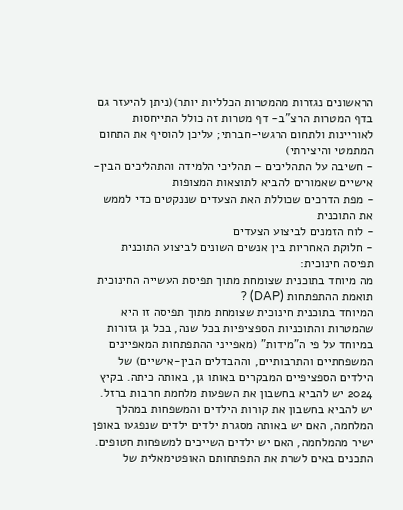הראשונים נגזרות מהמטרות הכלליות יותר)(ניתן להיעזר גם בדף המטרות הרצ"ב- דף מטרות זה כולל התייחסות לאוריינות ולתחום הרגשי-חברתי; עליכן להוסיף את התחום המתמטי והיצירתי)
- חשיבה על התהליכים – תהליכי הלמידה והתהליכים הבין-אישיים שאמורים להביא לתוצאות המצופות
- מפת הדרכים שכוללת האת הצעדים שננקטים כדי לממש את התוכנית
- לוח הזמנים לביצוע הצעדים
- חלוקת האחריות בין אנשים השונים לביצוע התוכנית
תפיסה חינוכית:
מה מיוחד בתוכנית שצומחת מתוך תפיסת העשייה החינוכית תואמת ההתפתחות (DAP) ?
המיוחד בתוכנית חינוכית שצומחת מתוך תפיסה זו היא שהמטרות והתוכניות הספציפיות בכל שנה, בכל גן גזורות במיוחד על פי ה"מידות" (מאפייני ההתפתחות המאפיינים המשפחתיים והתרבותיים, וההבדלים הבין-אישיים) של הילדים הספציפיים המבקרים באותו גן, באותה כיתה. בקיץ 2024 יש להביא בחשבון את השפעות מלחמת חרבות ברזל. יש להביא בחשבון את קורות הילדים והמשפחות במהלך המלחמה, האם יש באותה מסגרת ילדים ילדים שנפגעו באופן ישיר מהמלחמה, האם יש ילדים השייכים למשפחות חטופים. התכנים באים לשרת את התפתחותם האופטימאלית של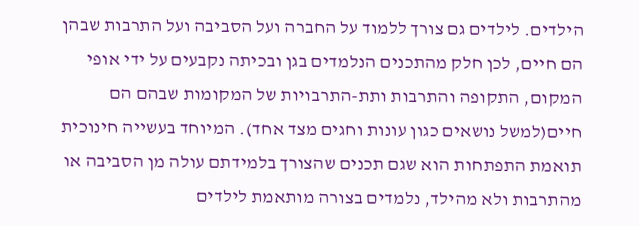הילדים. לילדים גם צורך ללמוד על החברה ועל הסביבה ועל התרבות שבהן הם חיים, לכן חלק מהתכנים הנלמדים בגן ובכיתה נקבעים על ידי אופי המקום, התקופה והתרבות ותת-התרבויות של המקומות שבהם הם חיים(למשל נושאים כגון עונות וחגים מצד אחד). המיוחד בעשייה חינוכית תואמת התפתחות הוא שגם תכנים שהצורך בלמידתם עולה מן הסביבה או מהתרבות ולא מהילד, נלמדים בצורה מותאמת לילדים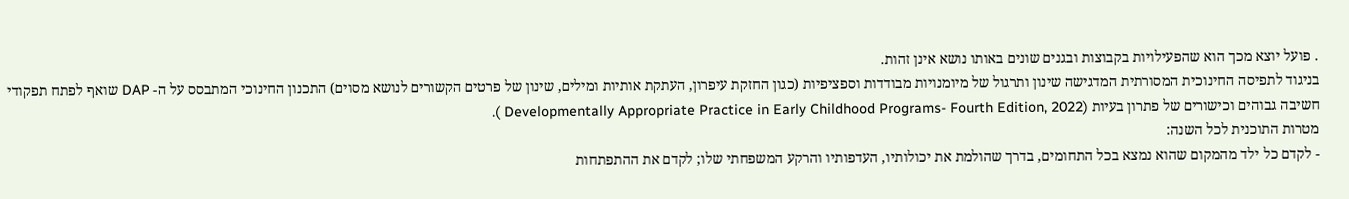. פועל יוצא מכך הוא שהפעילויות בקבוצות ובגנים שונים באותו נושא אינן זהות.
בניגוד לתפיסה החינוכית המסורתית המדגישה שינון ותרגול של מיומנויות מבודדות וספציפיות (כגון החזקת עיפרון, העתקת אותיות ומילים, שינון של פרטים הקשורים לנושא מסוים) התכנון החינוכי המתבסס על ה- DAP שואף לפתח תפקודי חשיבה גבוהים וכישורים של פתרון בעיות (Developmentally Appropriate Practice in Early Childhood Programs- Fourth Edition, 2022 ).
מטרות התוכנית לכל השנה:
- לקדם כל ילד מהמקום שהוא נמצא בכל התחומים, בדרך שהולמת את יכולותיו, העדפותיו והרקע המשפחתי שלו; לקדם את ההתפתחות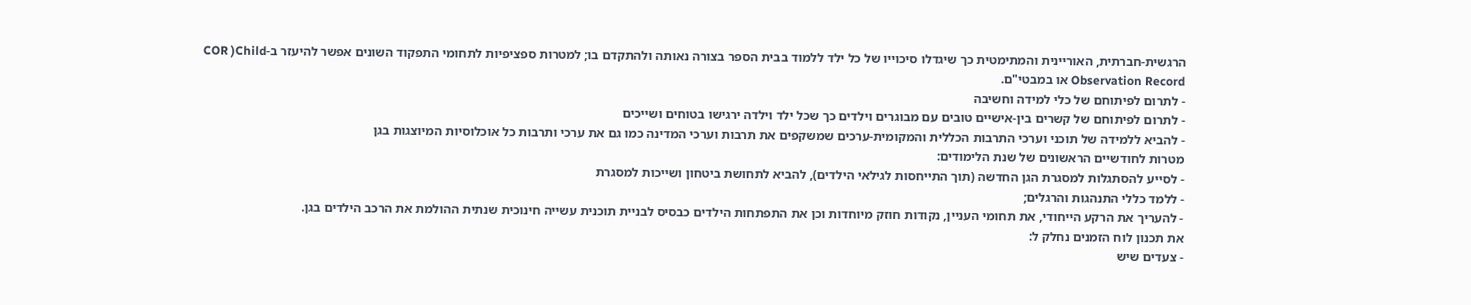הרגשית-חברתית, האוריינית והמתימטית כך שיגדלו סיכוייו של כל ילד ללמוד בבית הספר בצורה נאותה ולהתקדם בו; למטרות ספציפיות לתחומי התפקוד השונים אפשר להיעזר ב-COR )Child Observation Record או במבטי"ם.
- לתרום לפיתוחם של כלי למידה וחשיבה
- לתרום לפיתוחם של קשרים בין-אישיים טובים עם מבוגרים וילדים כך שכל ילד וילדה ירגישו בטוחים ושייכים
- להביא ללמידה של תוכני וערכי התרבות הכללית והמקומית-ערכים שמשקפים את תרבות וערכי המדינה כמו גם את ערכי ותרבות כל אוכלוסיות המיוצגות בגן
מטרות לחודשיים הראשונים של שנת הלימודים:
- לסייע להסתגלות למסגרת הגן החדשה (תוך התייחסות לגילאי הילדים), להביא לתחושת ביטחון ושייכות למסגרת
- ללמד כללי התנהגות והרגלים;
- להעריך את הרקע הייחודי, את תחומי העניין, נקודות חוזק מיוחדות וכן את התפתחות הילדים כבסיס לבניית תוכנית עשייה חינוכית שנתית ההולמת את הרכב הילדים בגן.
את תכנון לוח הזמנים נחלק ל:
- צעדים שיש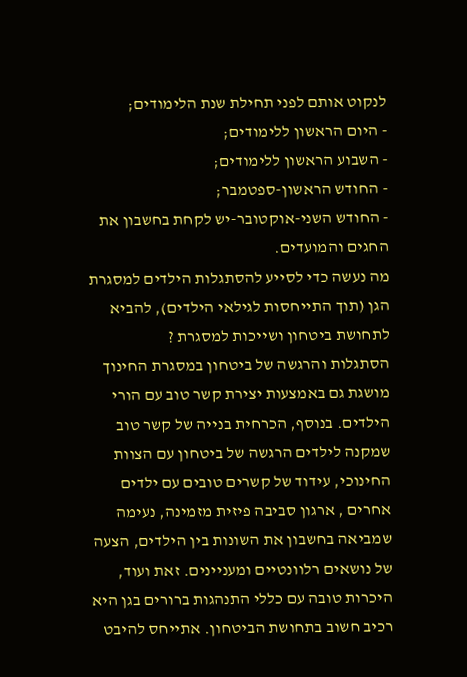לנקוט אותם לפני תחילת שנת הלימודים;
- היום הראשון ללימודים;
- השבוע הראשון ללימודים;
- החודש הראשון-ספטמבר;
- החודש השני-אוקטובר-יש לקחת בחשבון את החגים והמועדים.
מה נעשה כדי לסייע להסתגלות הילדים למסגרת הגן (תוך התייחסות לגילאי הילדים), להביא לתחושת ביטחון ושייכות למסגרת ?
הסתגלות והרגשה של ביטחון במסגרת החינוך מושגת גם באמצעות יצירת קשר טוב עם הורי הילדים. בנוסף, הכרחית בנייה של קשר טוב שמקנה לילדים הרגשה של ביטחון עם הצוות החינוכי, עידוד של קשרים טובים עם ילדים אחרים , ארגון סביבה פיזית מזמינה, נעימה שמביאה בחשבון את השונות בין הילדים, הצעה של נושאים רלוונטיים ומעניינים. זאת ועוד, היכרות טובה עם כללי התנהגות ברורים בגן היא רכיב חשוב בתחושת הביטחון. אתייחס להיבט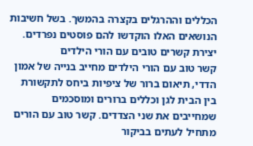הכללים וההרגלים בקצרה בהמשך. בשל חשיבות הנושאים האלו הוקדשו להם פוסטים נפרדים.
יצירת קשרים טובים עם הורי הילדים
קשר טוב עם הורי הילדים מחייב בנייה של אמון הדדי, תיאום ברור של ציפיות ביחס לתקשורת בין הבית לגן וכללים ברורים ומוסכמים שמחייבים את שני הצדדים. קשר טוב עם הורים מתחיל לעתים בביקור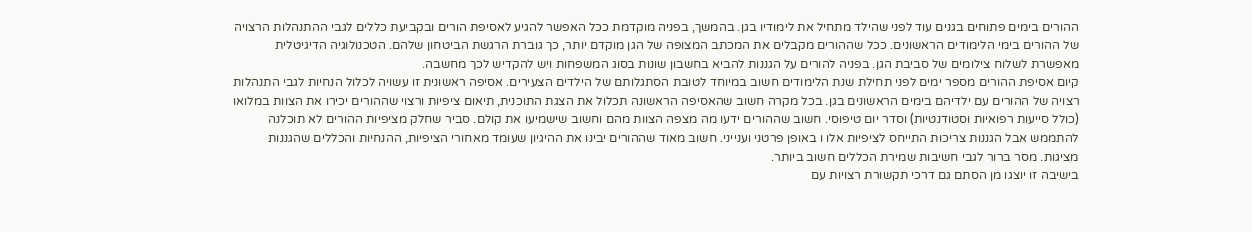ההורים בימים פתוחים בגנים עוד לפני שהילד מתחיל את לימודיו בגן. בהמשך, בפניה מוקדמת ככל האפשר להגיע לאסיפת הורים ובקביעת כללים לגבי ההתנהלות הרצויה של ההורים בימי הלימודים הראשונים. ככל שההורים מקבלים את המכתב המצופה של הגן מוקדם יותר, כך גוברת הרגשת הביטחון שלהם. הטכנולוגיה הדיגיטלית מאפשרת לשלוח צילומים של סביבת הגן. בפניה להורים על הגננות להביא בחשבון שונות בסוג המשפחות ויש להקדיש לכך מחשבה.
קיום אסיפת ההורים מספר ימים לפני תחילת שנת הלימודים חשוב במיוחד לטובת הסתגלותם של הילדים הצעירים. אסיפה ראשונית זו עשויה לכלול הנחיות לגבי התנהלות רצויה של ההורים עם ילדיהם בימים הראשונים בגן. בכל מקרה חשוב שהאסיפה הראשונה תכלול את הצגת התוכנית, תיאום ציפיות ורצוי שההורים יכירו את הצוות במלואו (כולל סייעות רפואיות וסטודנטיות) וסדר יום טיפוסי. חשוב שההורים ידעו מה מצפה הצוות מהם וחשוב שישמיעו את קולם. סביר שחלק מציפיות ההורים לא תוכלנה להתממש אבל הגננות צריכות התייחס לציפיות אלו ו באופן פרטני וענייני. חשוב מאוד שההורים יבינו את ההיגיון שעומד מאחורי הציפיות, ההנחיות והכללים שהגננות מציגות. מסר ברור לגבי חשיבות שמירת הכללים חשוב ביותר.
בישיבה זו יוצגו מן הסתם גם דרכי תקשורת רצויות עם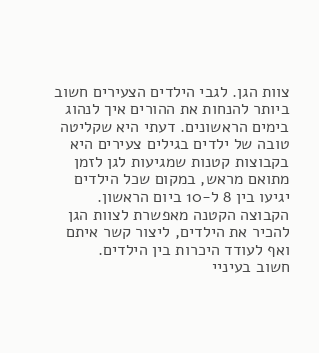צוות הגן. לגבי הילדים הצעירים חשוב ביותר להנחות את ההורים איך לנהוג בימים הראשונים. דעתי היא שקליטה טובה של ילדים בגילים צעירים היא בקבוצות קטנות שמגיעות לגן לזמן מתואם מראש, במקום שכל הילדים יגיעו בין 8 ל-10 ביום הראשון. הקבוצה הקטנה מאפשרת לצוות הגן להכיר את הילדים, ליצור קשר איתם ואף לעודד היכרות בין הילדים.
חשוב בעיניי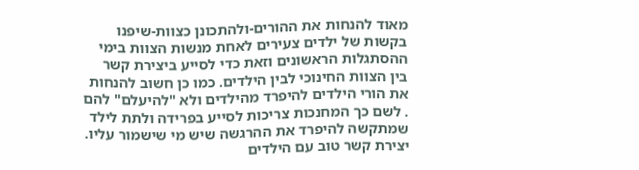מאוד להנחות את ההורים-ולהתכונן כצוות-שיפנו בקשות של ילדים צעירים לאחת מנשות הצוות בימי ההסתגלות הראשונים וזאת כדי לסייע ביצירת קשר בין הצוות החינוכי לבין הילדים. כמו כן חשוב להנחות את הורי הילדים להיפרד מהילדים ולא "להיעלם" להם . לשם כך המחנכות צריכות לסייע בפרידה ולתת לילד שמתקשה להיפרד את ההרגשה שיש מי שישמור עליו.
יצירת קשר טוב עם הילדים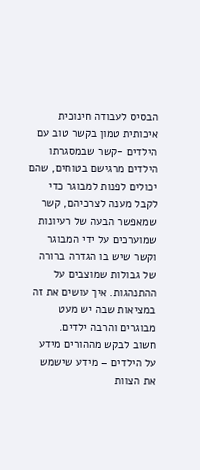הבסיס לעבודה חינוכית איכותית טמון בקשר טוב עם הילדים -קשר שבמסגרתו הילדים מרגישם בטוחים, שהם יכולים לפנות למבוגר כדי לקבל מענה לצרכיהם, קשר שמאפשר הבעה של רעיונות שמוערכים על ידי המבוגר וקשר שיש בו הגדרה ברורה של גבולות שמוצבים על ההתנהגות. איך עושים את זה במציאות שבה יש מעט מבוגרים והרבה ילדים.
חשוב לבקש מההורים מידע על הילדים – מידע שישמש את הצוות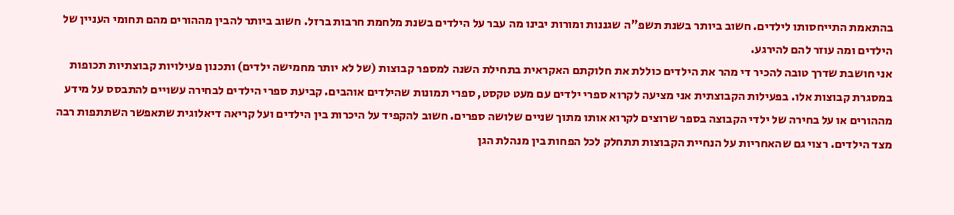בהתאמת התייחסותו לילדים. חשוב ביותר בשנת תשפ"ה שגננות ומורות יבינו מה עבר על הילדים בשנת מלחמת חרבות ברזל. חשוב ביותר להבין מההורים מהם תחומי העניין של הילדים ומה עוזר להם להירגע.
אני חושבת שדרך טובה להכיר די מהר את הילדים כוללת את חלוקתם האקראית בתחילת השנה למספר קבוצות (של לא יותר מחמישה ילדים) ותכנון פעילויות קבוצתיות תכופות במסגרת קבוצות אלו. בפעילות הקבוצתית אני מציעה לקרוא ספרי ילדים עם מעט טקסט, ספרי תמונות שהילדים אוהבים. קביעת ספרי הילדים לבחירה עשויים להתבסס על מידע מההורים או על בחירה של ילדי הקבוצה בספר שרוצים לקרוא אותו מתוך שניים שלושה ספרים. חשוב להקפיד על היכרות בין הילדים ועל קריאה דיאלוגית שתאפשר השתתפות רבה מצד הילדים. רצוי גם שהאחריות על הנחיית הקבוצות תתחלק לכל הפחות בין מנהלת הגן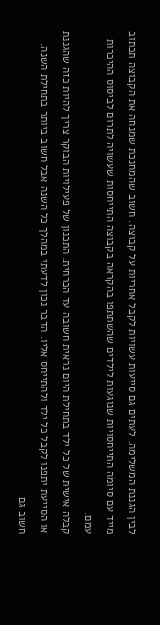לבין הגננת המשלימה. לעתים גם סייעות עשויות לקבל אחריות על קבוצה. חשוב שהמחנכת שמנחה את הקבוצה תכתוב מייד עם סיומה התייחסויות שנוגעות לילדים שהשתתפו בהקראה בקבוצה התייחסות שעשויה לתרום לביסוס ההיכרות עמם.
קבלה אישית של כל ילד בתחילת היום נראית חשובה עד הכרחית. התכנון של פעילויות הבוקר צריך להיות כזה שהגננת או הסייעת יתפנו לקבל כל ילד ולהתייחס אליו. הדבר נכון לדעתי במהלך כל השנה אבל חשוב ביותר בתחילת השנה.
חשוב גם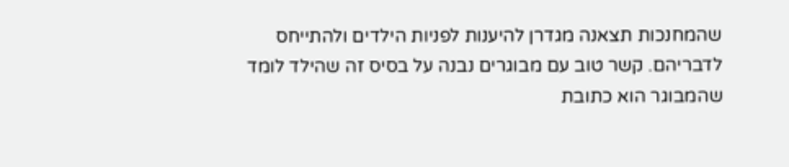שהמחנכות תצאנה מגדרן להיענות לפניות הילדים ולהתייחס לדבריהם. קשר טוב עם מבוגרים נבנה על בסיס זה שהילד לומד שהמבוגר הוא כתובת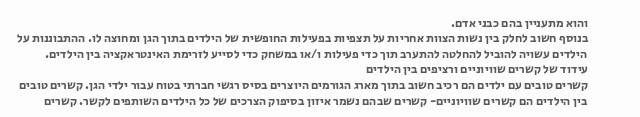והוא מתעניין בהם כבני אדם.
בנוסף חשוב לחלק בין נשות הצוות אחריות על תצפיות בפעילות החופשית של הילדים בתוך הגן ומחוצה לו. ההתבוננות על הילדים עשויה להוביל להחלטה להתערב תוך כדי פעילות ו/או במשחק כדי לסייע לזרימת האינטראקציה בין הילדים.
עידוד של קשרים שוויוניים ורציפים בין הילדים
קשרים טובים עם ילדים הם רכיב חשוב בתוך מארג הגורמים היוצרים בסיס רגשי חברתי בטוח עבור ילדי הגן. קשרים טובים בין הילדים הם קשרים שוויוניים- קשרים שבהם נשמר איזון בסיפוק הצרכים של כל הילדים השותפים לקשר. קשרים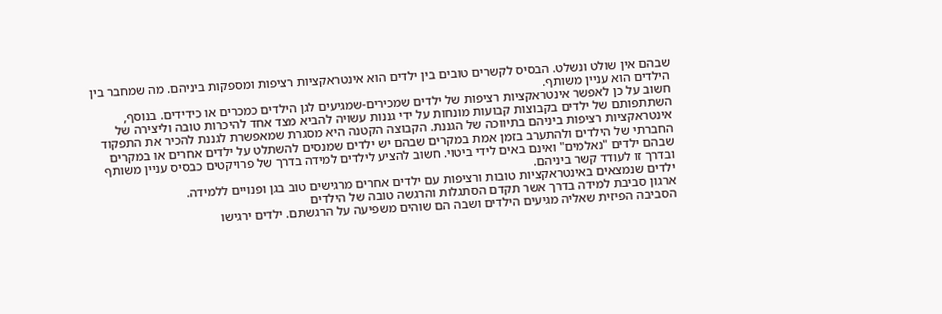שבהם אין שולט ונשלט. הבסיס לקשרים טובים בין ילדים הוא אינטראקציות רציפות ומספקות ביניהם. מה שמחבר בין הילדים הוא עניין משותף.
חשוב על כן לאפשר אינטראקציות רציפות של ילדים שמכירים-שמגיעים לגן הילדים כמכרים או כידידים. בנוסף, השתתפותם של ילדים בקבוצות קבועות מונחות על ידי גננות עשויה להביא מצד אחד להיכרות טובה וליצירה של אינטראקציות רציפות ביניהם בתיווכה של הגננת. הקבוצה הקטנה היא מסגרת שמאפשרת לגננת להכיר את התפקוד החברתי של הילדים ולהתערב בזמן אמת במקרים שבהם יש ילדים שמנסים להשתלט על ילדים אחרים או במקרים שבהם ילדים "נאלמים" ואינם באים לידי ביטוי. חשוב להציע לילדים למידה בדרך של פרויקטים כבסיס עניין משותף ובדרך זו לעודד קשר ביניהם.
ילדים שנמצאים באינטראקציות טובות ורציפות עם ילדים אחרים מרגישים טוב בגן ופנויים ללמידה.
ארגון סביבת למידה בדרך אשר תקדם הסתגלות והרגשה טובה של הילדים
הסביבה הפיזית שאליה מגיעים הילדים ושבה הם שוהים משפיעה על הרגשתם. ילדים ירגישו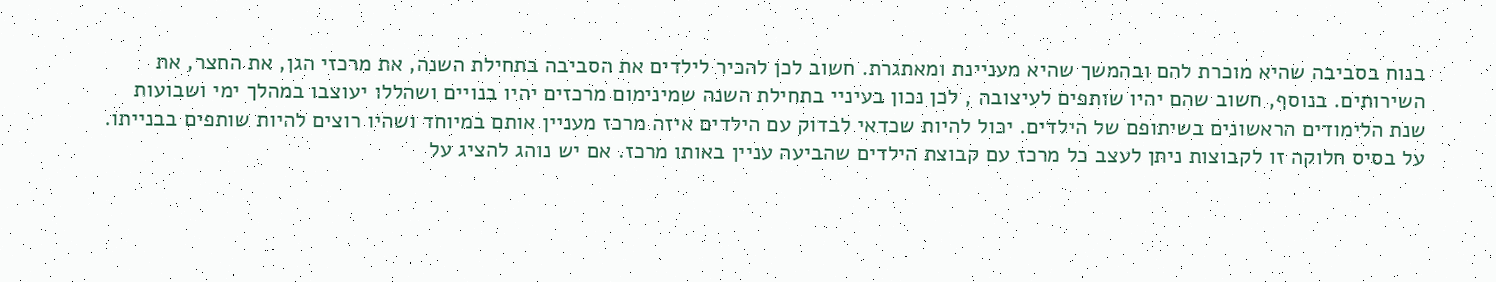בנוח בסביבה שהיא מוכרת להם ובהמשך שהיא מעניינת ומאתגרת. חשוב לכן להכיר לילדים את הסביבה בתחילת השנה, את מרכזי הגן, את החצר, את השירותים. בנוסף, חשוב שהם יהיו שותפים לעיצובה , לכן נכון בעיניי בתחילת השנה שמינימום מרכזים יהיו בנויים ושהללו יעוצבו במהלך ימי ושבועות שנת הלימודים הראשונים בשיתופם של הילדים. יכול להיות שכדאי לבדוק עם הילדים איזה מרכז מעניין אותם במיוחד ושהיו רוצים להיות שותפים בבנייתו. על בסיס חלוקה זו לקבוצות ניתן לעצב כל מרכז עם קבוצת הילדים שהביעה עניין באותו מרכז. אם יש נוהג להציג על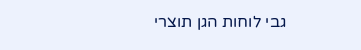גבי לוחות הגן תוצרי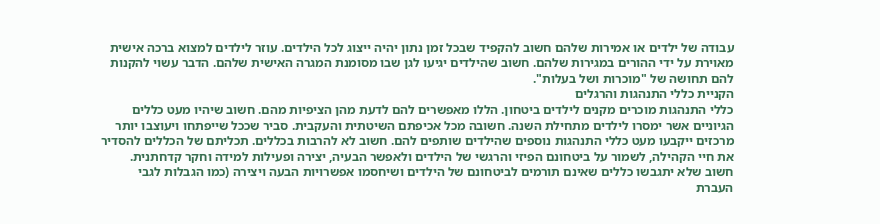עבודה של ילדים או אמירות שלהם חשוב להקפיד שבכל זמן נתון יהיה ייצוג לכל הילדים. עוזר לילדים למצוא ברכה אישית מאוירת על ידי ההורים במגירות שלהם. חשוב שהילדים יגיעו לגן שבו מסומנת המגרה האישית שלהם. הדבר עשוי להקנות להם תחושה של "מוכרות ושל בעלות".
הקניית כללי התנהגות והרגלים
כללי התנהגות מוכרים מקנים לילדים ביטחון. הללו מאפשרים להם לדעת מהן הציפיות מהם. חשוב שיהיו מעט כללים הגיוניים אשר ימסרו לילדים מתחילת השנה. חשובה מכל אכיפתם השיטתית והעקבית. סביר שככל שייפתחו ויעוצבו יותר מרכזים ייקבעו מעט כללי התנהגות נוספים שהילדים שותפים להם. חשוב לא להרבות בכללים. תכליתם של הכללים להסדיר את חיי הקהילה, לשמור על ביטחונם הפיזי והרגשי של הילדים ולאפשר הבעיה, יצירה ופעילות למידה וחקר קדחתנית. חשוב שלא יתגבשו כללים שאינם תורמים לביטחונם של הילדים ושיחסמו אפשרויות הבעה ויצירה (כמו הגבלות לגבי העברת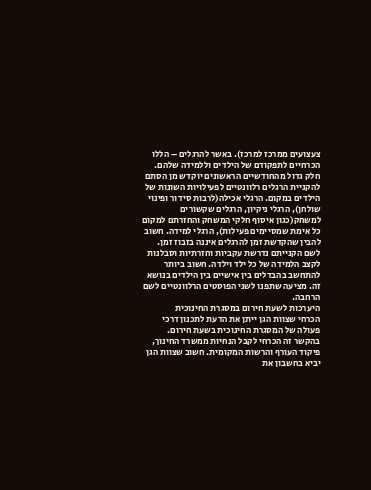צעצועים ממרכז למרכז). באשר להרגלים – הללו הכרחיים לתפקודם של הילדים וללמידה שלהם. חלק גדול מהחודשיים הראשונים יוקדש מן הסתם להקניית הרגלים רלוונטיים לפעילויות השונות של הילדים במקום. הרגלי אכילה(לרבות סידור ופינוי שולחן), הרגלי ניקיון, הרגלים שקשורים למשחק(כגון איסוף חלקי המשחק והחזרתם למקום כל אימת שמסיימים פעילות), הרגלי למידה. חשוב להבין שהקדשת זמן להרגלים איננה בזבוז זמן. לשם הקנייתם נדרשת עקביות וחזרתיות וסבלנות לקצב הלמידה של כל ילד וילדה. חשוב ביותר להתחשב בהבדלים בין אישיים בין הילדים בנושא זה. מציעה שתפנו לשני הפוסטים הרלוונטיים לשם הרחבה.
היערכות לשעת חירום במסגרת החינוכית
הכרחי שצוות הגן ייתן את הדעת לתכנון דרכי פעולה של המסגרת החינוכית בשעת חירום. בהקשר זה הכרחי לקבל הנחיות ממשרד החינוך, פיקוד העורף והרשות המקומית. חשוב שצוות הגן יביא בחשבון את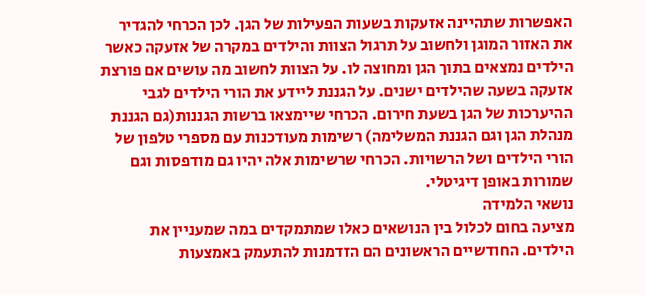האפשרות שתהיינה אזעקות בשעות הפעילות של הגן. לכן הכרחי להגדיר את האזור המוגן ולחשוב על תרגול הצוות והילדים במקרה של אזעקה כאשר הילדים נמצאים בתוך הגן ומחוצה לו. על הצוות לחשוב מה עושים אם פורצת אזעקה בשעה שהילדים ישנים. על הגננת ליידע את הורי הילדים לגבי ההיערכות של הגן בשעת חירום. הכרחי שיימצאו ברשות הגננות(גם הגננת מנהלת הגן וגם הגננת המשלימה) רשימות מעודכנות עם מספרי טלפון של הורי הילדים ושל הרשויות. הכרחי שרשימות אלה יהיו גם מודפסות וגם שמורות באופן דיגיטלי.
נושאי הלמידה
מציעה בחום לכלול בין הנושאים כאלו שמתמקדים במה שמעניין את הילדים. החודשיים הראשונים הם הזדמנות להתעמק באמצעות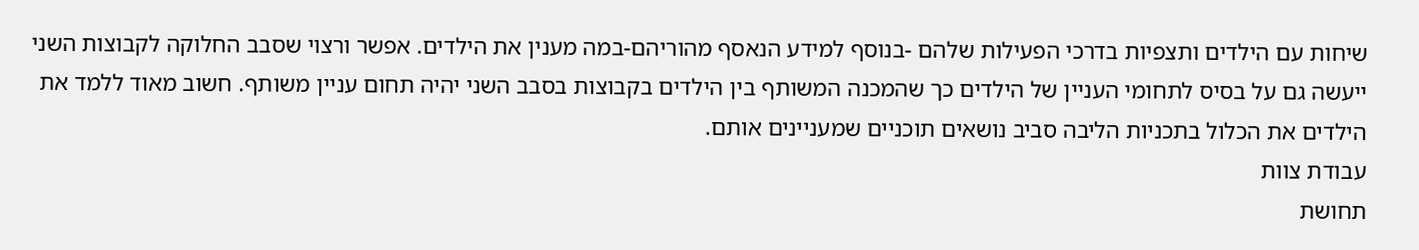שיחות עם הילדים ותצפיות בדרכי הפעילות שלהם -בנוסף למידע הנאסף מהוריהם-במה מענין את הילדים. אפשר ורצוי שסבב החלוקה לקבוצות השני ייעשה גם על בסיס לתחומי העניין של הילדים כך שהמכנה המשותף בין הילדים בקבוצות בסבב השני יהיה תחום עניין משותף. חשוב מאוד ללמד את הילדים את הכלול בתכניות הליבה סביב נושאים תוכניים שמעניינים אותם.
עבודת צוות
תחושת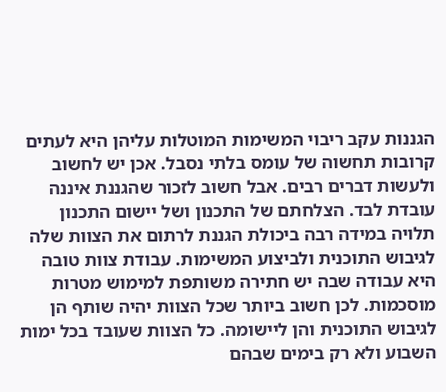הגננות עקב ריבוי המשימות המוטלות עליהן היא לעתים קרובות תחשוה של עומס בלתי נסבל. אכן יש לחשוב ולעשות דברים רבים. אבל חשוב לזכור שהגננת איננה עובדת לבד. הצלחתם של התכנון ושל יישום התכנון תלויה במידה רבה ביכולת הגננת לרתום את הצוות שלה לגיבוש התוכנית ולביצוע המשימות. עבודת צוות טובה היא עבודה שבה יש חתירה משותפת למימוש מטרות מוסכמות. לכן חשוב ביותר שכל הצוות יהיה שותף הן לגיבוש התוכנית והן ליישומה. כל הצוות שעובד בכל ימות השבוע ולא רק בימים שבהם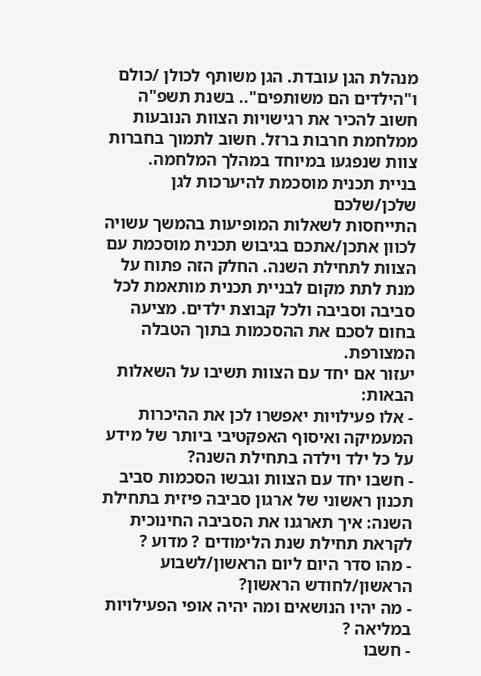מנהלת הגן עובדת. הגן משותף לכולן /כולם ו"הילדים הם משותפים".. בשנת תשפ"ה חשוב להכיר את רגישויות הצוות הנובעות ממלחמת חרבות ברזל. חשוב לתמוך בחברות צוות שנפגעו במיוחד במהלך המלחמה.
בניית תכנית מוסכמת להיערכות לגן שלכן/שלכם
התייחסות לשאלות המופיעות בהמשך עשויה לכוון אתכן/אתכם בגיבוש תכנית מוסכמת עם הצוות לתחילת השנה. החלק הזה פתוח על מנת לתת מקום לבניית תכנית מותאמת לכל סביבה וסביבה ולכל קבוצת ילדים. מציעה בחום לסכם את ההסכמות בתוך הטבלה המצורפת.
יעזור אם יחד עם הצוות תשיבו על השאלות הבאות:
- אלו פעילויות יאפשרו לכן את ההיכרות המעמיקה ואיסוף האפקטיבי ביותר של מידע על כל ילד וילדה בתחילת השנה?
- חשבו יחד עם הצוות וגבשו הסכמות סביב תכנון ראשוני של ארגון סביבה פיזית בתחילת השנה: איך תארגנו את הסביבה החינוכית לקראת תחילת שנת הלימודים ? מדוע ?
- מהו סדר היום ליום הראשון/לשבוע הראשון/לחודש הראשון?
- מה יהיו הנושאים ומה יהיה אופי הפעילויות במליאה ?
- חשבו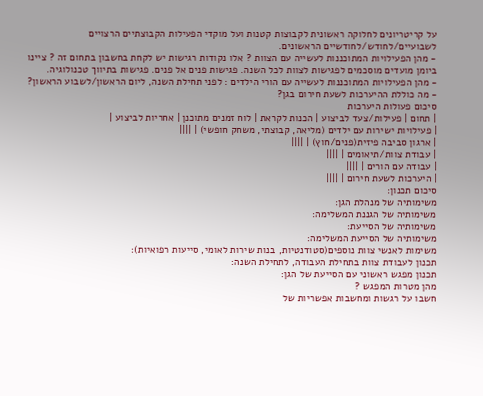על קריטריונים לחלוקה ראשונית לקבוצות קטנות ועל מוקדי הפעילות הקבוצתיים הרצויים לשבועיים/לחודש/לחודשיים הראשונים.
- מהן הפעילויות המתוכננות לעשייה עם הצוות ? אלו נקודות רגישות יש לקחת בחשבון בתחום זה ? ציינו ביומן מועדים מוסכמים לפגישות לצוות לכל השנה. פגישות פנים אל פנים. פגישות בתיווך טכנולוגיה.
- מהן הפעילויות המתוכננות לעשייה עם הורי הילדים : לפני תחילת השנה, ליום הראשון/לשבוע הראשון?
- מה כוללת ההיערכות לשעת חירום בגן?
סיכום פעולות היערכות
| תחום | פעילות/צעד לביצוע | הכנות לקראת | לוח זמנים מתוכנן | אחריות לביצוע |
| פעילויות ישירות עם ילדים (מליאה, קבוצתי, משחק חופשי) | ||||
| ארגון סביבה פיזית(פנים/חוץ) | ||||
| עבודת צוות/תיאומים | ||||
| עבודה עם הורים | ||||
| היערכות לשעת חירום | ||||
סיכום תכנון:
משימותיה של מנהלת הגן:
משימותיה של הגננת המשלימה:
משימותיה של הסייעת:
משימותיה של הסייעת המשלימה:
משימות לאנשי צוות נוספים(סטודנטיות, בנות שירות לאומי, סייעות רפואיות):
תכנון לעבודת צוות בתחילת העבודה, לתחילת השנה:
תכנון מפגש ראשוני עם הסייעת של הגן:
מהן מטרות המפגש ?
חשבו על רגשות ומחשבות אפשריות של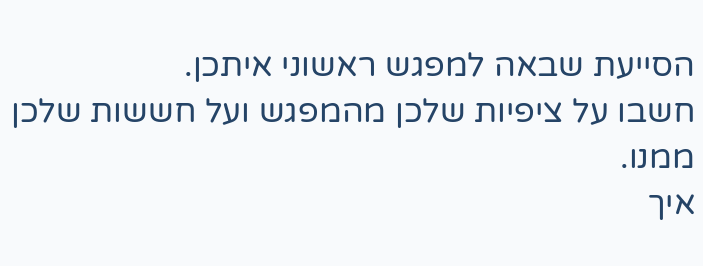הסייעת שבאה למפגש ראשוני איתכן.
חשבו על ציפיות שלכן מהמפגש ועל חששות שלכן ממנו.
איך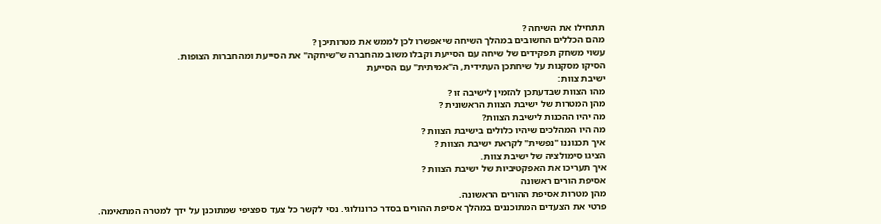תתחילו את השיחה ?
מהם הכללים החשובים במהלך השיחה שיאפשרו לכן לממש את מטרותיכן ?
עשוי משחק תפקידים של שיחה עם הסייעת וקבלו משוב מהחברה ש"שיחקה" את הסייעת ומהחברות הצופות.
הסיקו מסקנות על שיחתכן העתידית, ה"אמיתית" עם הסייעת
ישיבת צוות:
מהו הצוות שבדעתכן להזמין לישיבה זו ?
מהן המטרות של ישיבת הצוות הראשונית ?
מה יהיו ההכנות לישיבת הצוות?
מה היו המהלכים שיהיו כלולים בישיבת הצוות ?
איך תכנוננו "נפשית" לקראת ישיבת הצוות ?
הציגו סימולציה של ישיבת צוות.
איך תעריכו את האפקטיביות של ישיבת הצוות ?
אסיפת הורים ראשונה
מהן מטרות אסיפת ההורים הראשונה.
פרטי את הצעדים המתוכננים במהלך אסיפת ההורים בסדר כרונולוגי. נסי לקשר כל צעד ספציפי שמתוכנן על ידך למטרה המתאימה.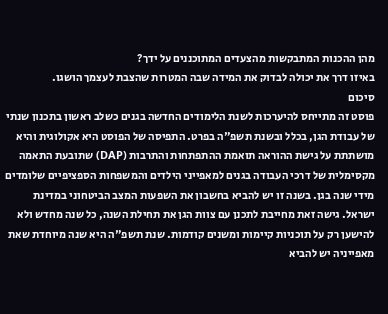מהן ההכנות המתבקשות מהצעדים המתוכננים על ידך?
באיזו דרך את יכולה לבדוק את המידה שבה המטרות שהצבת לעצמך הושגו.
סיכום
פוסט זה מתייחס להיערכות לשנת הלימודים החדשה בגנים כשלב ראשון בתכנון שנתי של עבודת הגן, בכלל ובשנת תשפ"ה בפרט. התפיסה של הפוסט היא אקולוגית והיא מושתתת על גישת ההוראה תואמת ההתפתחות והתרבות (DAP) שתובעת התאמה מקסימלית של דרכי העבודה בגנים למאפייני הילדים והמשפחות הספציפיים שלומדים מידי שנה בגן. בשנה זו יש להביא בחשבון את השפעות המצב הביטחוני במדינת ישראל. גישה זאת מחייבת לתכנן עם צוות הגן את תחילת השנה, כל שנה מחדש ולא להישען רק על תוכניות קיימות ומשנים קודמות. שנת תשפ"ה היא שנה מיוחדת שאת מאפייניה יש להביא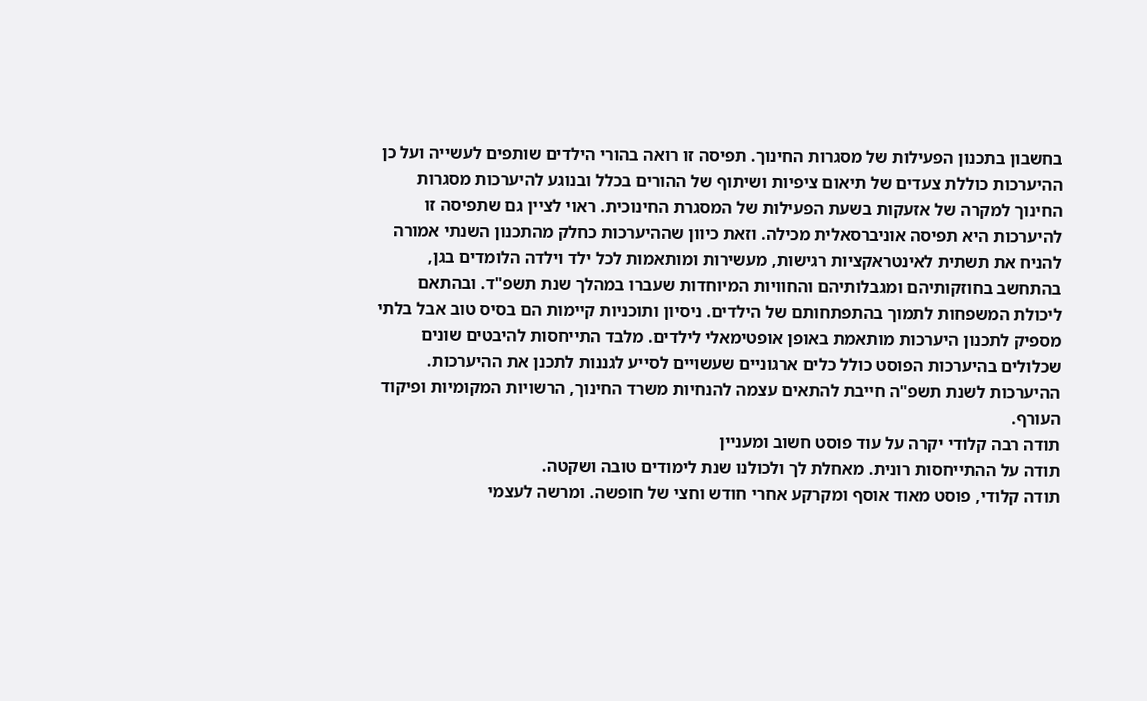בחשבון בתכנון הפעילות של מסגרות החינוך. תפיסה זו רואה בהורי הילדים שותפים לעשייה ועל כן ההיערכות כוללת צעדים של תיאום ציפיות ושיתוף של ההורים בכלל ובנוגע להיערכות מסגרות החינוך למקרה של אזעקות בשעת הפעילות של המסגרת החינוכית. ראוי לציין גם שתפיסה זו להיערכות היא תפיסה אוניברסאלית מכילה. וזאת כיוון שההיערכות כחלק מהתכנון השנתי אמורה להניח את תשתית לאינטראקציות רגישות, מעשירות ומותאמות לכל ילד וילדה הלומדים בגן, בהתחשב בחוזקותיהם ומגבלותיהם והחוויות המיוחדות שעברו במהלך שנת תשפ"ד. ובהתאם ליכולת המשפחות לתמוך בהתפתחותם של הילדים. ניסיון ותוכניות קיימות הם בסיס טוב אבל בלתי מספיק לתכנון היערכות מותאמת באופן אופטימאלי לילדים. מלבד התייחסות להיבטים שונים שכלולים בהיערכות הפוסט כולל כלים ארגוניים שעשויים לסייע לגננות לתכנן את ההיערכות. ההיערכות לשנת תשפ"ה חייבת להתאים עצמה להנחיות משרד החינוך, הרשויות המקומיות ופיקוד העורף.
תודה רבה קלודי יקרה על עוד פוסט חשוב ומעניין
תודה על ההתייחסות רונית. מאחלת לך ולכולנו שנת לימודים טובה ושקטה.
תודה קלודי, פוסט מאוד אוסף ומקרקע אחרי חודש וחצי של חופשה. ומרשה לעצמי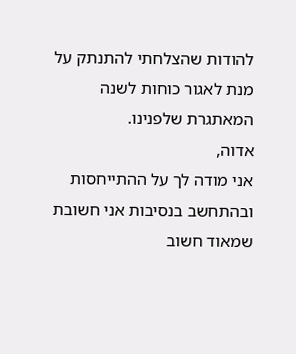להודות שהצלחתי להתנתק על מנת לאגור כוחות לשנה המאתגרת שלפנינו.
אדוה,
אני מודה לך על ההתייחסות ובהתחשב בנסיבות אני חשובת שמאוד חשוב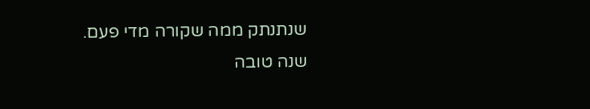שנתנתק ממה שקורה מדי פעם.
שנה טובה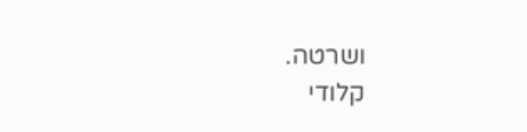ושרטה.
קלודי